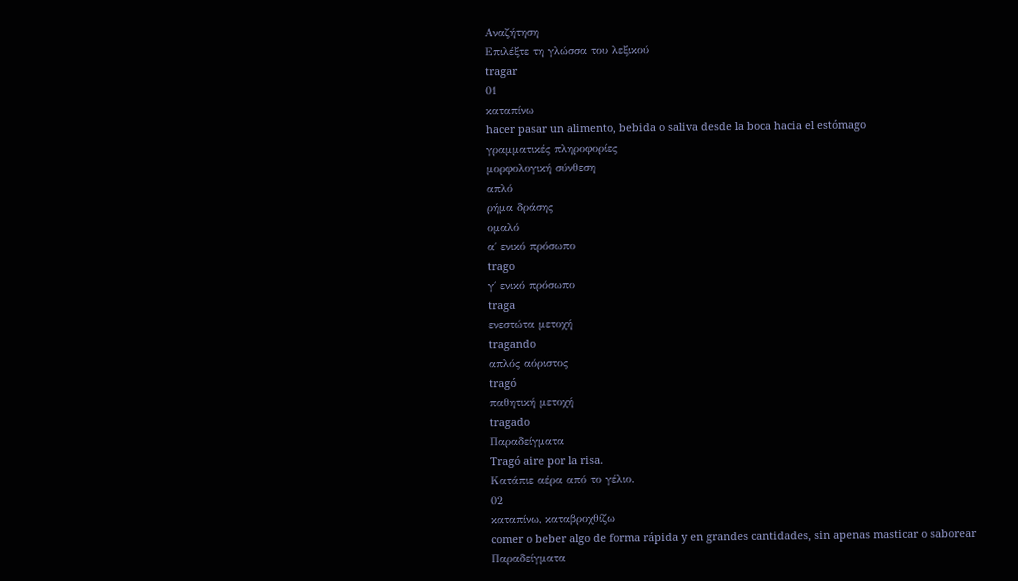Αναζήτηση
Επιλέξτε τη γλώσσα του λεξικού
tragar
01
καταπίνω
hacer pasar un alimento, bebida o saliva desde la boca hacia el estómago
γραμματικές πληροφορίες
μορφολογική σύνθεση
απλό
ρήμα δράσης
ομαλό
α΄ ενικό πρόσωπο
trago
γ΄ ενικό πρόσωπο
traga
ενεστώτα μετοχή
tragando
απλός αόριστος
tragó
παθητική μετοχή
tragado
Παραδείγματα
Tragó aire por la risa.
Κατάπιε αέρα από το γέλιο.
02
καταπίνω, καταβροχθίζω
comer o beber algo de forma rápida y en grandes cantidades, sin apenas masticar o saborear
Παραδείγματα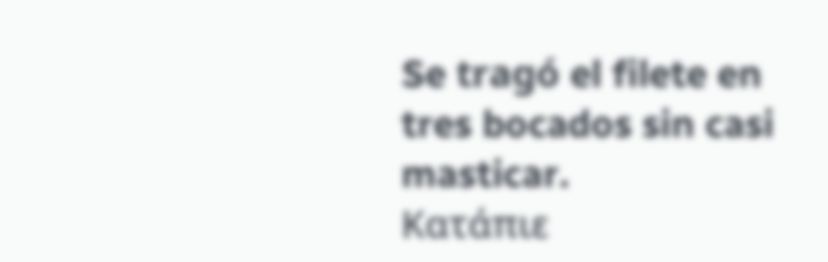Se tragó el filete en tres bocados sin casi masticar.
Κατάπιε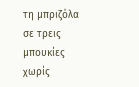τη μπριζόλα σε τρεις μπουκίες χωρίς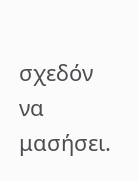σχεδόν να μασήσει.